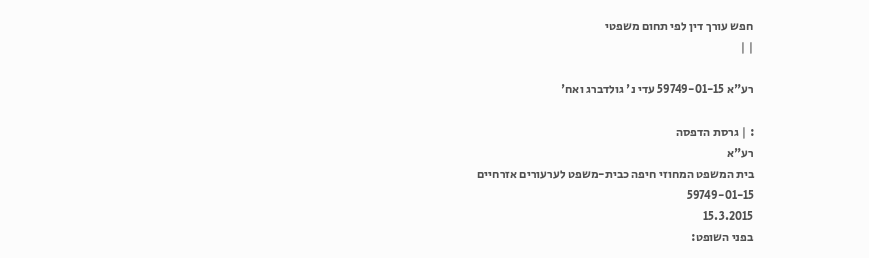חפש עורך דין לפי תחום משפטי
| |

רע"א 59749-01-15 עדי נ' גולדברג ואח'

: | גרסת הדפסה
רע"א
בית המשפט המחוזי חיפה כבית-משפט לערעורים אזרחיים
59749-01-15
15.3.2015
בפני השופט: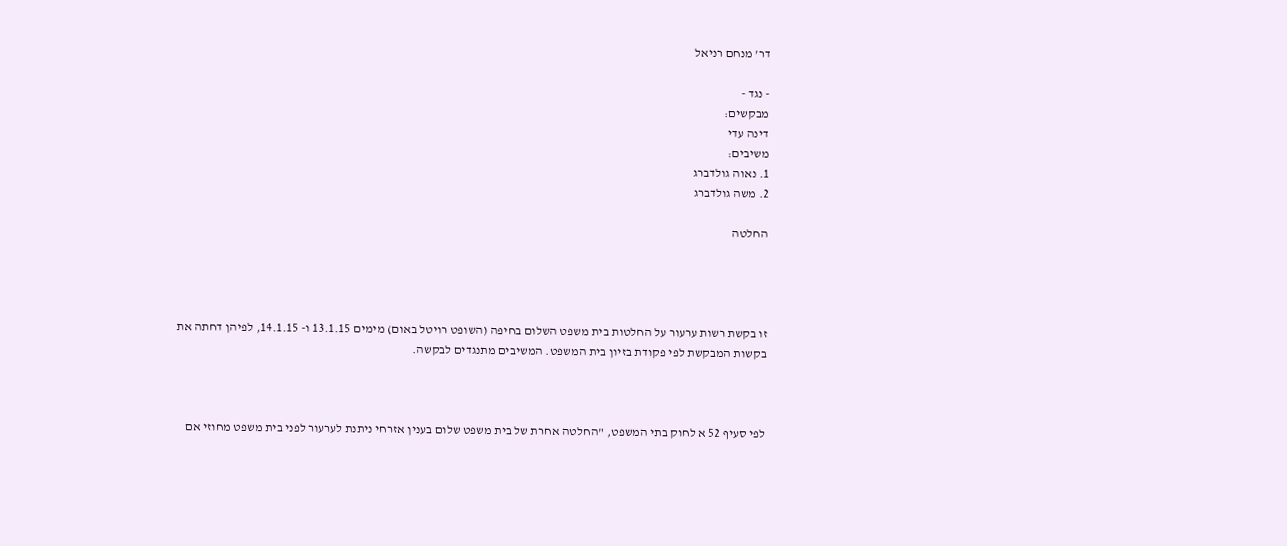דר' מנחם רניאל

- נגד -
מבקשים:
דינה עדי
משיבים:
1. נאוה גולדברג
2. משה גולדברג

החלטה




זו בקשת רשות ערעור על החלטות בית משפט השלום בחיפה (השופט רויטל באום) מימים 13.1.15 ו- 14.1.15, לפיהן דחתה את בקשות המבקשת לפי פקודת בזיון בית המשפט. המשיבים מתנגדים לבקשה.



לפי סעיף 52 א לחוק בתי המשפט, "החלטה אחרת של בית משפט שלום בענין אזרחי ניתנת לערעור לפני בית משפט מחוזי אם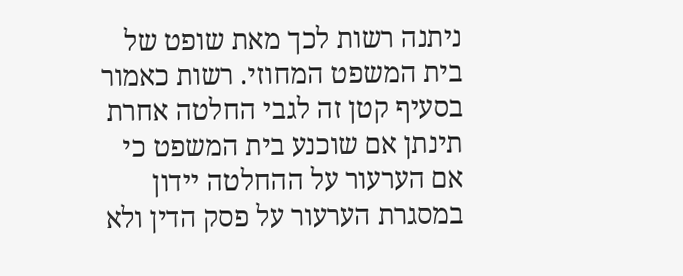ניתנה רשות לכך מאת שופט של בית המשפט המחוזי. רשות כאמור בסעיף קטן זה לגבי החלטה אחרת תינתן אם שוכנע בית המשפט כי אם הערעור על ההחלטה יידון במסגרת הערעור על פסק הדין ולא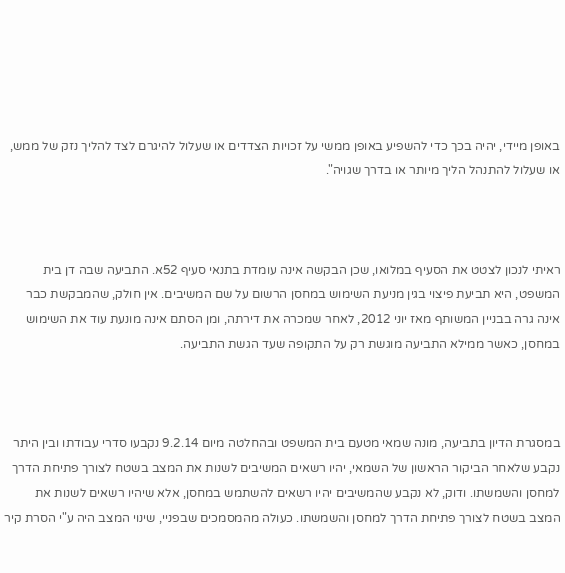באופן מיידי, יהיה בכך כדי להשפיע באופן ממשי על זכויות הצדדים או שעלול להיגרם לצד להליך נזק של ממש, או שעלול להתנהל הליך מיותר או בדרך שגויה".



ראיתי לנכון לצטט את הסעיף במלואו, שכן הבקשה אינה עומדת בתנאי סעיף 52א. התביעה שבה דן בית המשפט, היא תביעת פיצוי בגין מניעת השימוש במחסן הרשום על שם המשיבים. אין חולק, שהמבקשת כבר אינה גרה בבניין המשותף מאז יוני 2012, לאחר שמכרה את דירתה, ומן הסתם אינה מונעת עוד את השימוש במחסן, כאשר ממילא התביעה מוגשת רק על התקופה שעד הגשת התביעה.



במסגרת הדיון בתביעה, מונה שמאי מטעם בית המשפט ובהחלטה מיום 9.2.14 נקבעו סדרי עבודתו ובין היתר נקבע שלאחר הביקור הראשון של השמאי, יהיו רשאים המשיבים לשנות את המצב בשטח לצורך פתיחת הדרך למחסן והשמשתו. ודוק, לא נקבע שהמשיבים יהיו רשאים להשתמש במחסן, אלא שיהיו רשאים לשנות את המצב בשטח לצורך פתיחת הדרך למחסן והשמשתו. כעולה מהמסמכים שבפניי, שינוי המצב היה ע"י הסרת קיר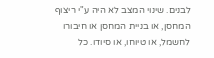לבנים. שינוי המצב לא היה ע"י ריצוף המחסן, או בניית המחסן או חיבורו לחשמל, או טיוחו, או סיודו. כל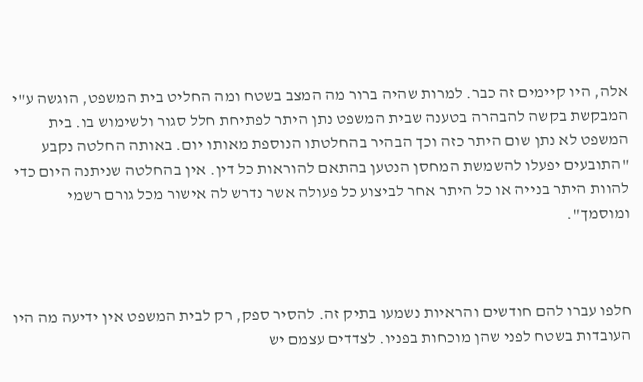אלה, היו קיימים זה כבר. למרות שהיה ברור מה המצב בשטח ומה החליט בית המשפט, הוגשה ע"י המבקשת בקשה להבהרה בטענה שבית המשפט נתן היתר לפתיחת חלל סגור ולשימוש בו. בית המשפט לא נתן שום היתר כזה וכך הבהיר בהחלטתו הנוספת מאותו יום. באותה החלטה נקבע "התובעים יפעלו להשמשת המחסן הנטען בהתאם להוראות כל דין. אין בהחלטה שניתנה היום כדי להוות היתר בנייה או כל היתר אחר לביצוע כל פעולה אשר נדרש לה אישור מכל גורם רשמי ומוסמך".



חלפו עברו להם חודשים והראיות נשמעו בתיק זה. להסיר ספק, רק לבית המשפט אין ידיעה מה היו העובדות בשטח לפני שהן מוכחות בפניו. לצדדים עצמם יש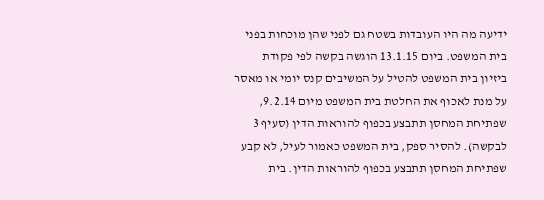ידיעה מה היו העובדות בשטח גם לפני שהן מוכחות בפני בית המשפט. ביום 13.1.15 הוגשה בקשה לפי פקודת ביזיון בית המשפט להטיל על המשיבים קנס יומי או מאסר על מנת לאכוף את החלטת בית המשפט מיום 9.2.14, שפתיחת המחסן תתבצע בכפוף להוראות הדין (סעיף 3 לבקשה). להסיר ספק, בית המשפט כאמור לעיל, לא קבע שפתיחת המחסן תתבצע בכפוף להוראות הדין. בית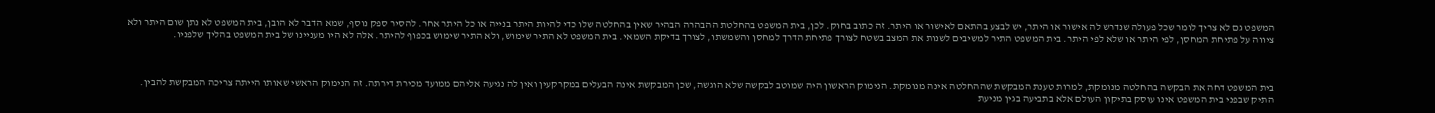המשפט גם לא צריך לומר שכל פעולה שנדרש לה אישור או היתר, יש לבצע בהתאם לאישור או היתר. זה כתוב בחוק. לכן, בית המשפט בהחלטת ההבהרה הבהיר שאין בהחלטה שלו כדי להיות היתר בנייה או כל היתר אחר. להסיר ספק נוסף, שמא הדבר לא הובן, בית המשפט לא נתן שום היתר ולא ציווה על פתיחת המחסן, לפי היתר או שלא לפי היתר. בית המשפט התיר למשיבים לשנות את המצב בשטח לצורך פתיחת הדרך למחסן והשמשתו, לצורך בדיקת השמאי. בית המשפט לא התיר שימוש, ולא התיר שימוש בכפוף להיתר. אלה לא היו מעניינו של בית המשפט בהליך שלפניו.



בית המשפט דחה את הבקשה בהחלטה מנומקת, למרות טענת המבקשת שההחלטה אינה מנומקת. הנימוק הראשון היה שמוטב לבקשה שלא הוגשה, שכן המבקשת אינה הבעלים במקרקעין ואין לה נגיעה אליהם ממועד מכירת דירתה. זה הנימוק הראשי שאותו הייתה צריכה המבקשת להבין. התיק שבפני בית המשפט אינו עוסק בתיקון העולם אלא בתביעה בגין מניעת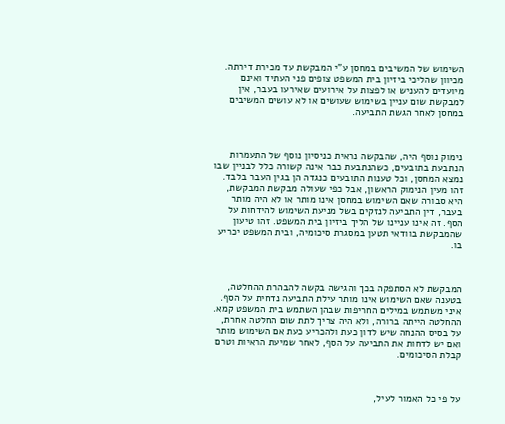השימוש של המשיבים במחסן ע"י המבקשת עד מכירת דירתה. מכיוון שהליכי ביזיון בית המשפט צופים פני העתיד ואינם מיועדים להעניש או לפצות על אירועים שאירעו בעבר, אין למבקשת שום עניין בשימוש שעושים או לא עושים המשיבים במחסן לאחר הגשת התביעה.



נימוק נוסף היה, שהבקשה נראית כניסיון נוסף של התעמרות הנתבעת בתובעים, כשהנתבעת כבר אינה קשורה כלל לבניין שבו נמצא המחסן, וכל טענות התובעים כנגדה הן בגין העבר בלבד. זהו מעין הנימוק הראשון, אבל כפי שעולה מבקשת המבקשת, היא סבורה שאם השימוש במחסן אינו מותר או לא היה מותר בעבר, דין התביעה לנזקים בשל מניעת השימוש להידחות על הסף. זה אינו עניינו של הליך ביזיון בית המשפט. זהו טיעון שהמבקשת בוודאי תטען במסגרת סיכומיה, ובית המשפט יכריע בו.



המבקשת לא הסתפקה בכך והגישה בקשה להבהרת ההחלטה, בטענה שאם השימוש אינו מותר עילת התביעה נדחית על הסף. איני משתמש במילים החריפות שבהן השתמש בית המשפט קמא. ההחלטה הייתה ברורה, ולא היה צריך לתת שום החלטה אחרת, על בסיס ההנחה שיש לדון כעת ולהכריע כעת אם השימוש מותר ואם יש לדחות את התביעה על הסף, לאחר שמיעת הראיות וטרם קבלת הסיכומים.



על פי כל האמור לעיל,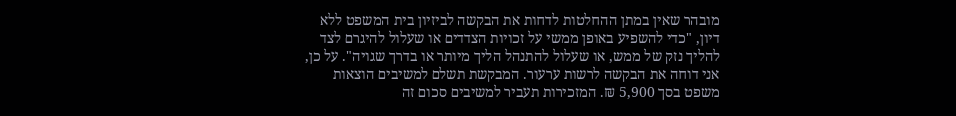מובהר שאין במתן ההחלטות לדחות את הבקשה לביזיון בית המשפט ללא דיון, "כדי להשפיע באופן ממשי על זכויות הצדדים או שעלול להיגרם לצד להליך נזק של ממש, או שעלול להתנהל הליך מיותר או בדרך שגויה". על כן, אני דוחה את הבקשה לרשות ערעור. המבקשת תשלם למשיבים הוצאות משפט בסך 5,900 ₪. המזכירות תעביר למשיבים סכום זה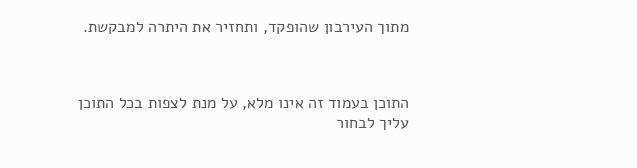מתוך העירבון שהופקד, ותחזיר את היתרה למבקשת.



התוכן בעמוד זה אינו מלא, על מנת לצפות בכל התוכן עליך לבחור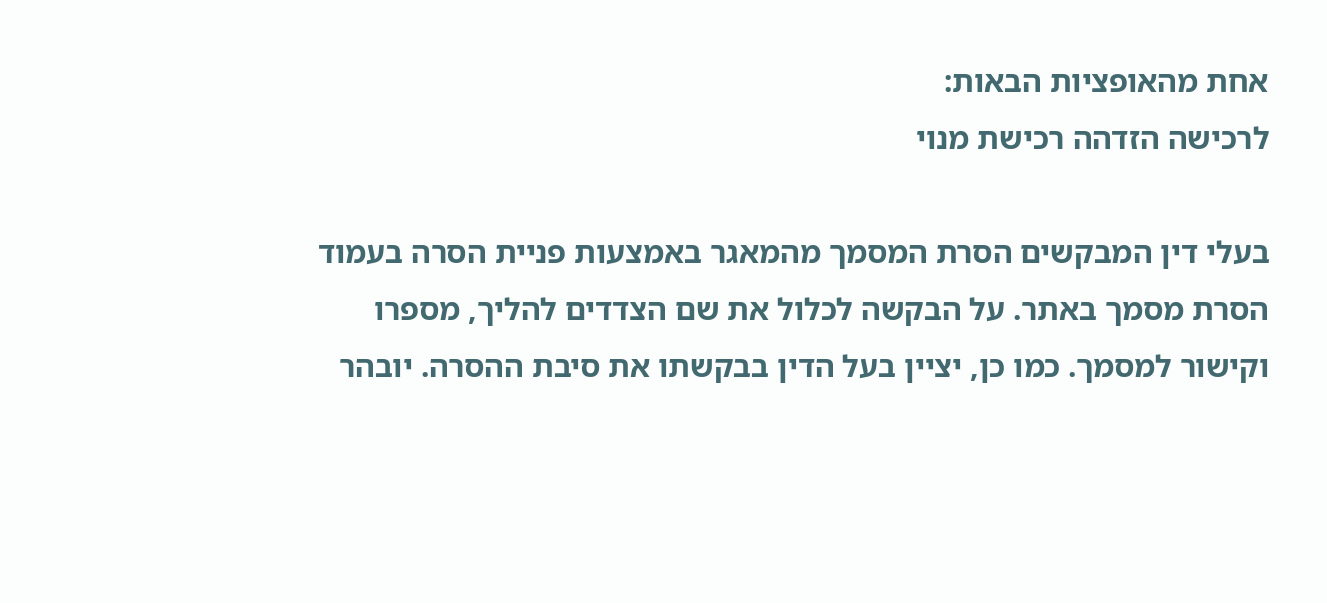אחת מהאופציות הבאות:
לרכישה הזדהה רכישת מנוי

בעלי דין המבקשים הסרת המסמך מהמאגר באמצעות פניית הסרה בעמוד הסרת מסמך באתר. על הבקשה לכלול את שם הצדדים להליך, מספרו וקישור למסמך. כמו כן, יציין בעל הדין בבקשתו את סיבת ההסרה. יובהר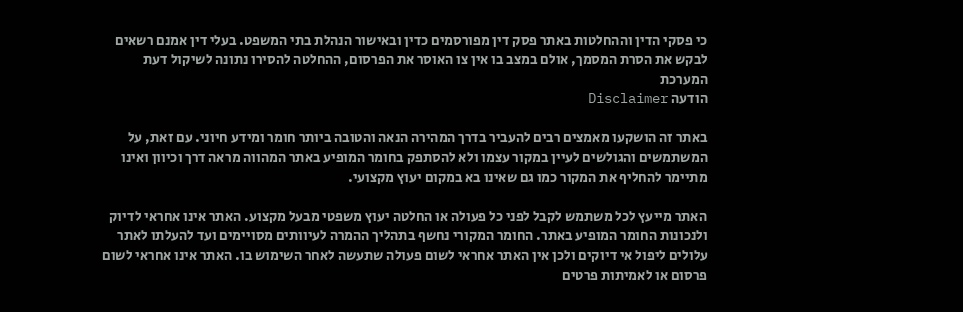כי פסקי הדין וההחלטות באתר פסק דין מפורסמים כדין ובאישור הנהלת בתי המשפט. בעלי דין אמנם רשאים לבקש את הסרת המסמך, אולם במצב בו אין צו האוסר את הפרסום, ההחלטה להסירו נתונה לשיקול דעת המערכת
הודעה Disclaimer

באתר זה הושקעו מאמצים רבים להעביר בדרך המהירה הנאה והטובה ביותר חומר ומידע חיוני. עם זאת, על המשתמשים והגולשים לעיין במקור עצמו ולא להסתפק בחומר המופיע באתר המהווה מראה דרך וכיוון ואינו מתיימר להחליף את המקור כמו גם שאינו בא במקום יעוץ מקצועי.

האתר מייעץ לכל משתמש לקבל לפני כל פעולה או החלטה יעוץ משפטי מבעל מקצוע. האתר אינו אחראי לדיוק ולנכונות החומר המופיע באתר. החומר המקורי נחשף בתהליך ההמרה לעיוותים מסויימים ועד להעלתו לאתר עלולים ליפול אי דיוקים ולכן אין האתר אחראי לשום פעולה שתעשה לאחר השימוש בו. האתר אינו אחראי לשום פרסום או לאמיתות פרטים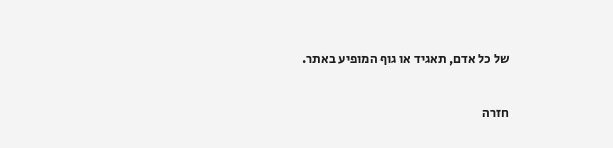של כל אדם, תאגיד או גוף המופיע באתר.


חזרה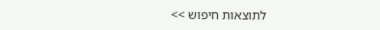לתוצאות חיפוש >>